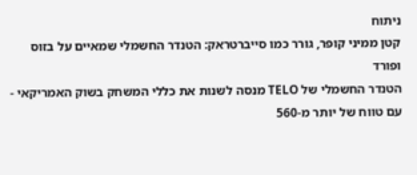ניתוח
קטן ממיני קופר, גורר כמו סייברטראק: הטנדר החשמלי שמאיים על בזוס ופורד
הטנדר החשמלי של TELO מנסה לשנות את כללי המשחק בשוק האמריקאי - עם טווח של יותר מ-560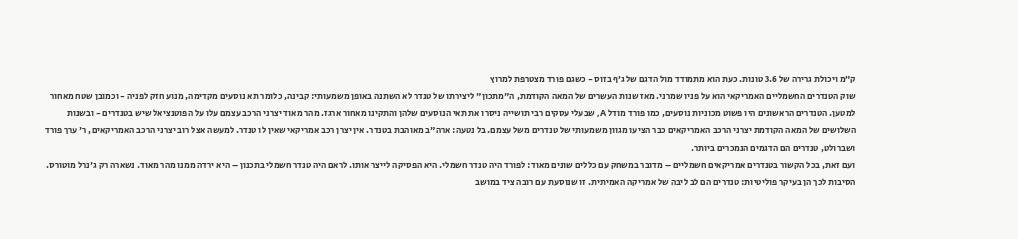ק״מ ויכולת גרירה של 3.6 טונות. כעת הוא מתמודד מול הדגם של ג׳ף בזוס - כשגם פורד מצטרפת למרוץ
שוק הטנדרים החשמליים האמריקאי הוא על פניו שמרני. מאז שנות העשרים של המאה הקודמת, ה"מתכון" ליצירתו של טנדר לא השתנה באופן משמעותי: קבינה, כלומר תא נוסעים מקדימה, מנוע חזק לפניה - וכמובן שטח מאחור למטען. הטנדרים הראשונים היו פשוט מכוניות נוסעים, כמו פורד מודל A, שבעלי עסקים רבי תושייה ניסרו את תאי הנוסעים שלהן והתקינו מאחור ארגז. מהר מאוד יצרני הרכב עצמם עלו על הפוטנציאל שיש בטנדרים - ובשנות השלושים של המאה הקודמת יצרני הרכב האמריקאים כבר הציעו מגוון משמעותי של טנדרים משל עצמם. בל נטעה: ארה"ב מאוהבת בטנדר. אין יצרן רכב אמריקאי שאין לו טנדר. למעשה אצל רוב יצרני הרכב האמריקאים, ר' ערך פורד ושברולט, טנדרים הם הדגמים הנמכרים ביותר.
ועם זאת, בכל הקשור בטנדרים אמריקאים חשמליים – מדובר במשחק עם כללים שונים מאוד: לפורד היה טנדר חשמלי. היא הפסיקה לייצר אותו. לראם היה טנדר חשמלי בתכנון – היא ירדה ממנו מהר מאוד. נשארה רק ג'נרל מוטורס. הסיבות לכך הן בעיקר פוליטיות: טנדרים הם לב ליבה של אמריקה האמיתית. זו שנוסעת עם רובה ציד במושב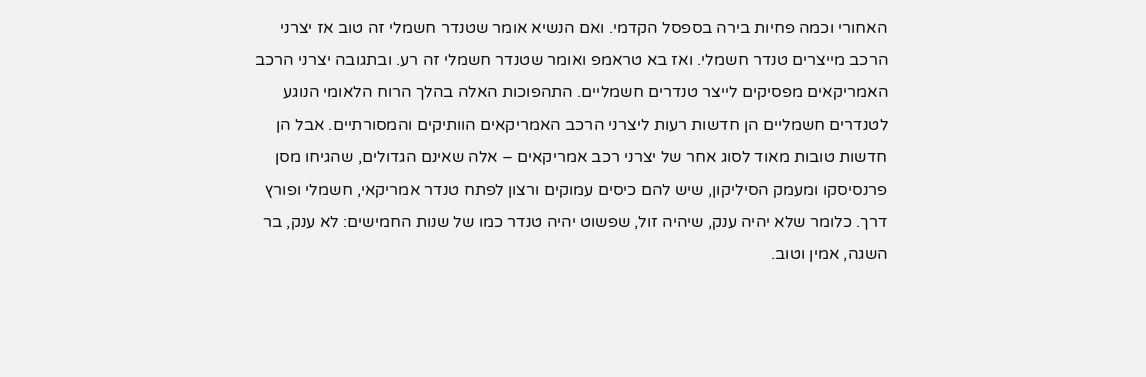האחורי וכמה פחיות בירה בספסל הקדמי. ואם הנשיא אומר שטנדר חשמלי זה טוב אז יצרני הרכב מייצרים טנדר חשמלי. ואז בא טראמפ ואומר שטנדר חשמלי זה רע. ובתגובה יצרני הרכב האמריקאים מפסיקים לייצר טנדרים חשמליים. התהפוכות האלה בהלך הרוח הלאומי הנוגע לטנדרים חשמליים הן חדשות רעות ליצרני הרכב האמריקאים הוותיקים והמסורתיים. אבל הן חדשות טובות מאוד לסוג אחר של יצרני רכב אמריקאים – אלה שאינם הגדולים, שהגיחו מסן פרנסיסקו ומעמק הסיליקון, שיש להם כיסים עמוקים ורצון לפתח טנדר אמריקאי, חשמלי ופורץ דרך. כלומר שלא יהיה ענק, שיהיה זול, שפשוט יהיה טנדר כמו של שנות החמישים: לא ענק, בר השגה, אמין וטוב.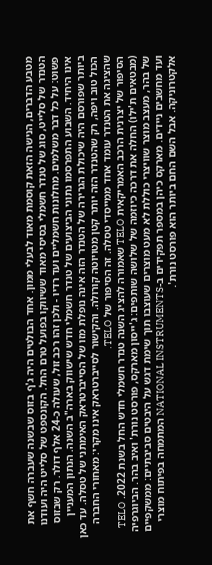מטבע הדברים, הנישה הזאת קוסמת מאוד לבעלי ממון. אחד הבולטים היה ג'ף בזוס שבשנה שעברה חשף את הטנדר של סלייט, סוג של טנדר חשמלי בסיסי מאוד ששיווקו בפועל טרם החל. הקונספט של סלייט היה ועודנו פשוט: על כל דבר משלמים. מחלונות חשמליים ועד רדיו - ולכן זהו רכב זול, שעולה כ-24 אלף דולר. רק שבזוס אינו היחיד. השבוע התפרסמו נתוני הביצועים של טנדר חשמלי חדש שישווק בארה"ב השנה. הנתון המעניין ביותר שפורסם היה שיכולת הגרירה של הטנדר הזה אינה נופלת מזו של הסייברטראק האימתני של טסלה. עד כאן הכול טוב ויפה, רק שהטנדר הזה יותר קטן מטויוטה קורולה. והקישור לסייברטראק אינו מקרי: מאחורי החברה שהציגה את הטנדר עומד אחד ממייסדי טסלה. זה הסיפור של TELO.
הסיפור של יצרנית הרכב האמריקאית TELO שאמורה להציג השנה טנדר חשמלי חדש החל בשנת 2022. TELO (מבטאים ת'ילו) החלה את דרכה כיוזמה של שלושה שותפים: ג'ייסון מארקס, פורסט נורת' ואיב בהר. הביוגרפיה של בהר, מעצב מוצר שוויצרי כוללת לא מעט מוצרים שעוצבו תוך שימת דגש על היבטים סביבתיים: ממשקפיים ועד מחשבים ניידים. מארקס כיהן במספר תפקידים ב-NATIONAL INSTRUMENTS המתמחה בפיתוח מוצרי אלקטרוניקה. אבל השם החם ביותר הוא פורסט נורת'.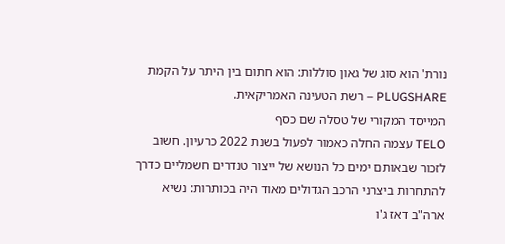נורת' הוא סוג של גאון סוללות: הוא חתום בין היתר על הקמת PLUGSHARE – רשת הטעינה האמריקאית.
המייסד המקורי של טסלה שם כסף
TELO עצמה החלה כאמור לפעול בשנת 2022 כרעיון. חשוב לזכור שבאותם ימים כל הנושא של ייצור טנדרים חשמליים כדרך להתחרות ביצרני הרכב הגדולים מאוד היה בכותרות: נשיא ארה"ב דאז ג'ו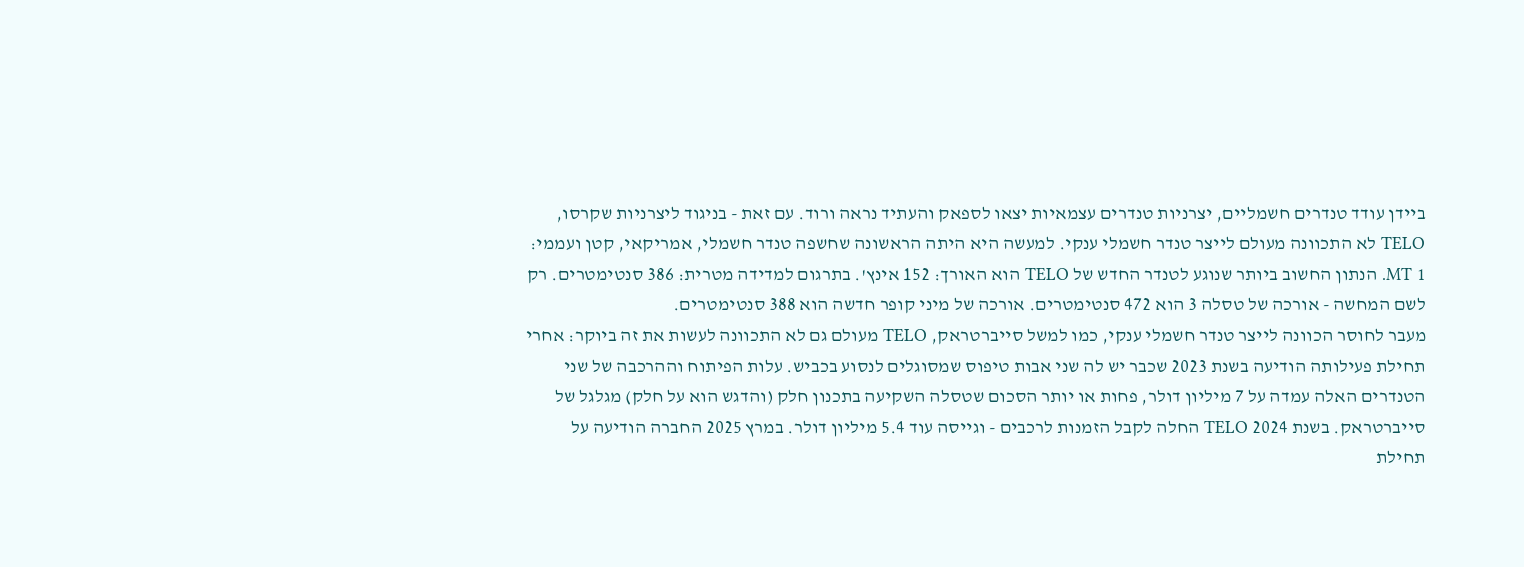ביידן עודד טנדרים חשמליים, יצרניות טנדרים עצמאיות יצאו לספאק והעתיד נראה ורוד. עם זאת - בניגוד ליצרניות שקרסו, TELO לא התכוונה מעולם לייצר טנדר חשמלי ענקי. למעשה היא היתה הראשונה שחשפה טנדר חשמלי, אמריקאי, קטן ועממי: 1 MT. הנתון החשוב ביותר שנוגע לטנדר החדש של TELO הוא האורך: 152 אינץ'. בתרגום למדידה מטרית: 386 סנטימטרים. רק לשם המחשה - אורכה של טסלה 3 הוא 472 סנטימטרים. אורכה של מיני קופר חדשה הוא 388 סנטימטרים.
מעבר לחוסר הכוונה לייצר טנדר חשמלי ענקי, כמו למשל סייברטראק, TELO מעולם גם לא התכוונה לעשות את זה ביוקר: אחרי תחילת פעילותה הודיעה בשנת 2023 שכבר יש לה שני אבות טיפוס שמסוגלים לנסוע בכביש. עלות הפיתוח וההרכבה של שני הטנדרים האלה עמדה על 7 מיליון דולר, פחות או יותר הסכום שטסלה השקיעה בתכנון חלק (והדגש הוא על חלק) מגלגל של סייברטראק. בשנת 2024 TELO החלה לקבל הזמנות לרכבים - וגייסה עוד 5.4 מיליון דולר. במרץ 2025 החברה הודיעה על תחילת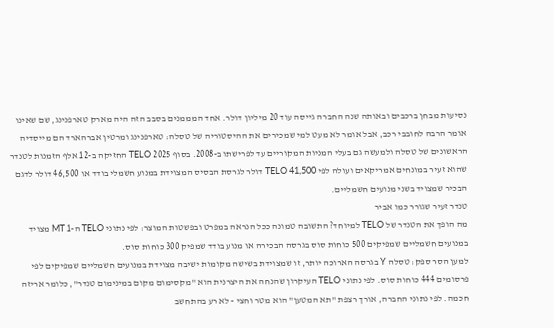נסיעות מבחן ברכבים ובאותה שנה החברה גייסה עוד 20 מיליון דולר. אחד המממנים בסבב הזה היה מארק טארפנינג, שם שאינו אומר הרבה לחובבי רכב, אבל אומר לא מעט למי שמכירים את ההיסטוריה של טסלה: טארפנינג ומרטין אברהארד הם מייסדיה הראשונים של טסלה ולמעשה גם בעלי המניות המקוריים עד לפרישתו ב-2008. בסוף 2025 TELO החזיקה ב-12 אלף הזמנות לטנדר שהוא זעיר במונחים אמריקאים ועולה לפי TELO 41,500 דולר לגרסת הבסיס המצוידת במנוע חשמלי בודד או 46,500 דולר לדגם הבכיר שמצויד בשני מנועים חשמליים.
טנדר זעיר שגורר כמו אביר
מה הופך את הטנדר של TELO למיוחד? התשובה טמונה ככל הנראה במפרט ובפשטות המוצר: לפי נתוני TELO ה-1 MT מצויד במנועים חשמליים שמפיקים 500 כוחות סוס בגרסה הבכירה או מנוע בודד שמפיק 300 כוחות סוס.
למען הסר ספק: טסלה Y בגרסה הארוכה יותר, זו שמצוידת בשישה מקומות ישיבה מצוידת במנועים חשמליים שמפיקים לפי פרסומים 444 כוחות סוס. לפי נתוני TELO העיקרון שהנחה את היצרנית הוא "מקסימום מקום במינימום טנדר", כלומר אריזה חכמה. לפי נתוני החברה, אורך רצפת "תא המטען" הוא מטר וחצי - לא רע בהתחשב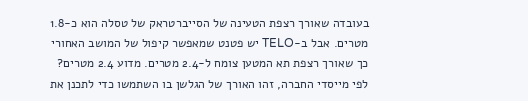בעובדה שאורך רצפת הטעינה של הסייברטראק של טסלה הוא כ-1.8 מטרים. אבל ב-TELO יש פטנט שמאפשר קיפול של המושב האחורי כך שאורך רצפת תא המטען צומח ל-2.4 מטרים. מדוע 2.4 מטרים? לפי מייסדי החברה, זהו האורך של הגלשן בו השתמשו כדי לתכנן את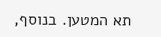תא המטען. בנוסף,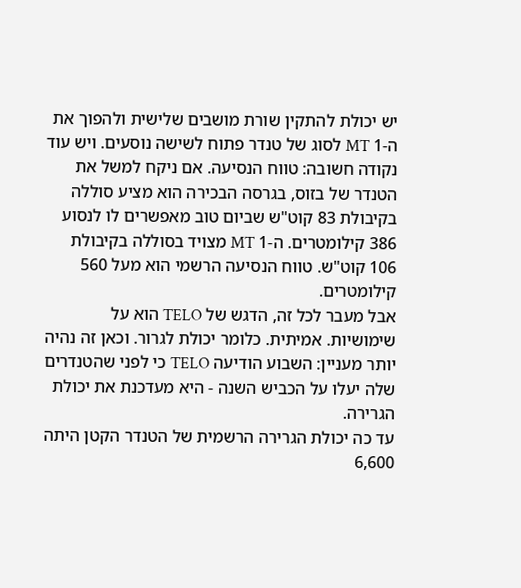יש יכולת להתקין שורת מושבים שלישית ולהפוך את ה-1 MT לסוג של טנדר פתוח לשישה נוסעים. ויש עוד נקודה חשובה: טווח הנסיעה. אם ניקח למשל את הטנדר של בזוס, בגרסה הבכירה הוא מציע סוללה בקיבולת 83 קוט"ש שביום טוב מאפשרים לו לנסוע 386 קילומטרים. ה-1 MT מצויד בסוללה בקיבולת 106 קוט"ש. טווח הנסיעה הרשמי הוא מעל 560 קילומטרים.
אבל מעבר לכל זה, הדגש של TELO הוא על שימושיות. אמיתית. כלומר יכולת לגרור. וכאן זה נהיה יותר מעניין: השבוע הודיעה TELO כי לפני שהטנדרים שלה יעלו על הכביש השנה - היא מעדכנת את יכולת הגרירה.
עד כה יכולת הגרירה הרשמית של הטנדר הקטן היתה 6,600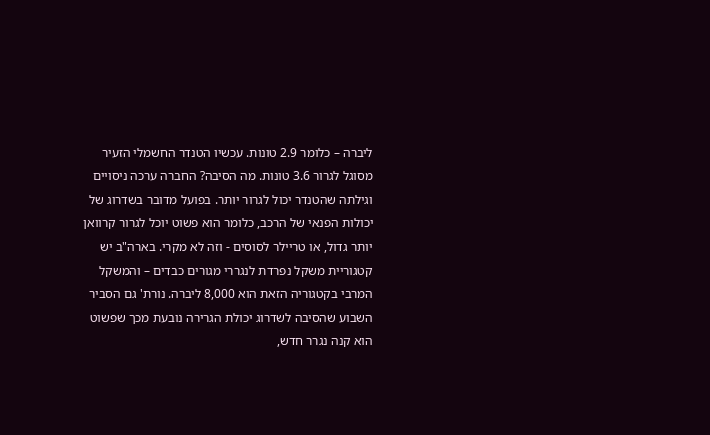ליברה – כלומר 2.9 טונות. עכשיו הטנדר החשמלי הזעיר מסוגל לגרור 3.6 טונות. מה הסיבה? החברה ערכה ניסויים וגילתה שהטנדר יכול לגרור יותר. בפועל מדובר בשדרוג של יכולות הפנאי של הרכב, כלומר הוא פשוט יוכל לגרור קרוואן יותר גדול, או טריילר לסוסים - וזה לא מקרי. בארה"ב יש קטגוריית משקל נפרדת לנגררי מגורים כבדים – והמשקל המרבי בקטגוריה הזאת הוא 8,000 ליברה. נורת' גם הסביר השבוע שהסיבה לשדרוג יכולת הגרירה נובעת מכך שפשוט הוא קנה נגרר חדש,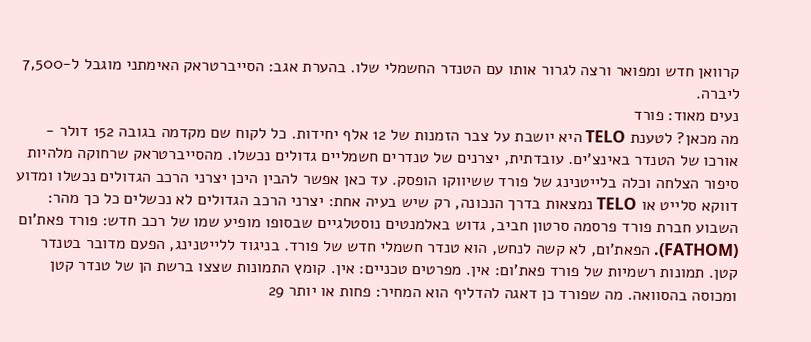קרוואן חדש ומפואר ורצה לגרור אותו עם הטנדר החשמלי שלו. בהערת אגב: הסייברטראק האימתני מוגבל ל-7,500 ליברה.
נעים מאוד: פורד
מה מכאן? לטענת TELO היא יושבת על צבר הזמנות של 12 אלף יחידות. כל לקוח שם מקדמה בגובה 152 דולר - אורכו של הטנדר באינצ'ים. עובדתית, יצרנים של טנדרים חשמליים גדולים נכשלו. מהסייברטראק שרחוקה מלהיות סיפור הצלחה וכלה בלייטנינג של פורד ששיווקו הופסק. עד כאן אפשר להבין היכן יצרני הרכב הגדולים נכשלו ומדוע דווקא סלייט או TELO נמצאות בדרך הנכונה, רק שיש בעיה אחת: יצרני הרכב הגדולים לא נכשלים כל כך מהר: השבוע חברת פורד פרסמה סרטון חביב, גדוש באלמנטים נוסטלגיים שבסופו מופיע שמו של רכב חדש: פורד פאת'ום (FATHOM). הפאת'ום, לא קשה לנחש, הוא טנדר חשמלי חדש של פורד. בניגוד ללייטנינג, הפעם מדובר בטנדר קטן. תמונות רשמיות של פורד פאת'ום: אין. מפרטים טכניים: אין. קומץ התמונות שצצו ברשת הן של טנדר קטן ומכוסה בהסוואה. מה שפורד כן דאגה להדליף הוא המחיר: פחות או יותר 29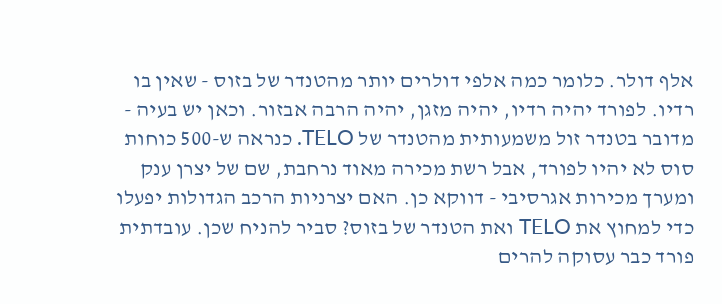אלף דולר. כלומר כמה אלפי דולרים יותר מהטנדר של בזוס - שאין בו רדיו. לפורד יהיה רדיו, יהיה מזגן, יהיה הרבה אבזור. וכאן יש בעיה - מדובר בטנדר זול משמעותית מהטנדר של TELO. כנראה ש-500 כוחות סוס לא יהיו לפורד, אבל רשת מכירה מאוד נרחבת, שם של יצרן ענק ומערך מכירות אגרסיבי - דווקא כן. האם יצרניות הרכב הגדולות יפעלו כדי למחוץ את TELO ואת הטנדר של בזוס? סביר להניח שכן. עובדתית פורד כבר עסוקה להרים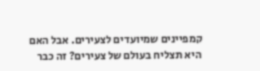קמפיינים שמיועדים לצעירים. אבל האם היא תצליח בעולם של צעירים? זה כבר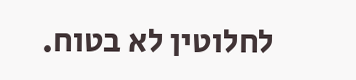לחלוטין לא בטוח.